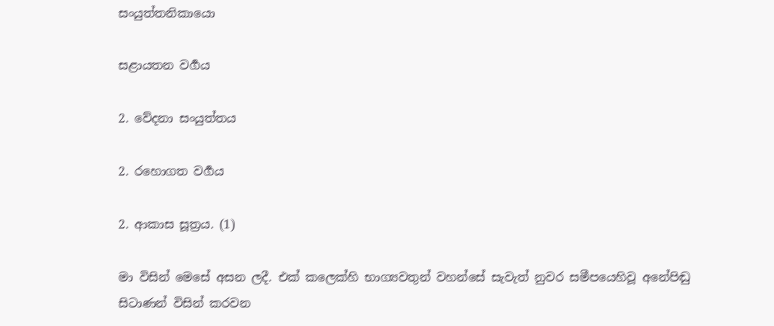සංයුත්තනිකායො

සළායතන වර්‍ගය

2. වේදනා සංයුත්තය

2. රහොගත වර්‍ගය

2. ආකාස සූත්‍රය. (1)

මා විසින් මෙසේ අසන ලදී. එක් කලෙක්හි භාග්‍යවතුන් වහන්සේ සැවැත් නුවර සමීපයෙහිවූ අනේපිඬු සිටාණන් විසින් කරවන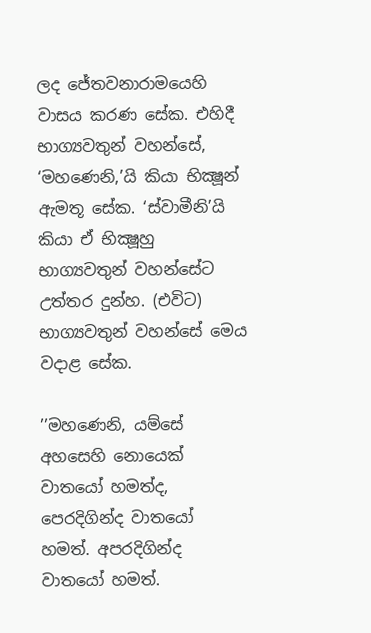ලද ජේතවනාරාමයෙහි වාසය කරණ සේක. එහිදී භාග්‍යවතුන් වහන්සේ, ‘මහණෙනි,’යි කියා භික්‍ෂූන් ඇමතූ සේක. ‘ස්වාමීනි’යි කියා ඒ භික්‍ෂූහු භාග්‍යවතුන් වහන්සේට උත්තර දුන්හ. (එවිට) භාග්‍යවතුන් වහන්සේ මෙය වදාළ සේක.

’’මහණෙනි, යම්සේ අහසෙහි නොයෙක් වාතයෝ හමත්ද, පෙරදිගින්ද වාතයෝ හමත්. අපරදිගින්ද වාතයෝ හමත්.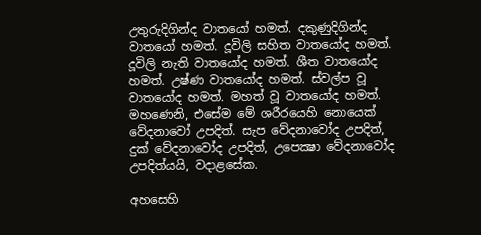උතුරුදිගින්ද වාතයෝ හමත්. දකුණුදිගින්ද වාතයෝ හමත්. දූවිලි සහිත වාතයෝද හමත්. දූවිලි නැති වාතයෝද හමත්. ශීත වාතයෝද හමත්. උෂ්ණ වාතයෝද හමත්. ස්වල්ප වූ වාතයෝද හමත්. මහත් වූ වාතයෝද හමත්. මහණෙනි, එසේම මේ ශරීරයෙහි නොයෙක් වේදනාවෝ උපදිත්. සැප වේදනාවෝද උපදිත්, දුක් වේදනාවෝද උපදිත්, උපෙක්‍ෂා වේදනාවෝද උපදිත්යයි, වදාළසේක.

අහසෙහි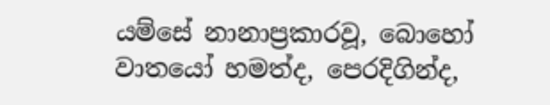යම්සේ නානාප්‍රකාරවූ, බොහෝ වාතයෝ හමත්ද, පෙරදිගින්ද,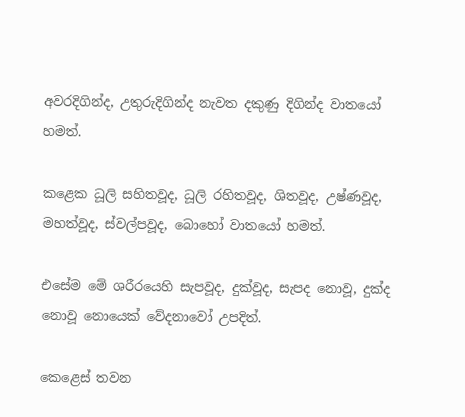අවරදිගින්ද, උතුරුදිගින්ද නැවත දකුණු දිගින්ද වාතයෝ හමත්.

කළෙක ධූලි සහිතවූද, ධූලි රහිතවූද, ශිතවූද, උෂ්ණවූද, මහත්වූද, ස්වල්පවූද, බොහෝ වාතයෝ හමත්.

එසේම මේ ශරීරයෙහි සැපවූද, දුක්වූද, සැපද නොවූ, දුක්ද නොවූ නොයෙක් වේදනාවෝ උපදිත්.

කෙළෙස් තවන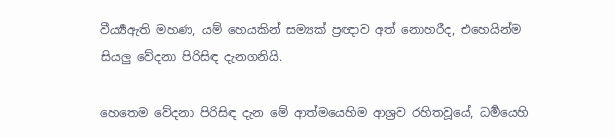වීර්‍ය්‍යඇති මහණ, යම් හෙයකින් සම්‍යක් ප්‍රඥාව අත් නොහරීද, එහෙයින්ම සියලු වේදනා පිරිසිඳ දැනගනියි.

හෙතෙම වේදනා පිරිසිඳ දැන මේ ආත්මයෙහිම ආශ්‍රව රහිතවූයේ, ධර්‍මයෙහි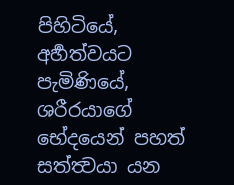පිහිටියේ, අර්‍හත්වයට පැමිණියේ, ශරීරයාගේ භේදයෙන් පහත් සත්ත්‍වයා යන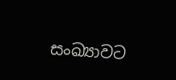සංඛ්‍යාවට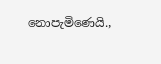නොපැමිණෙයි.,